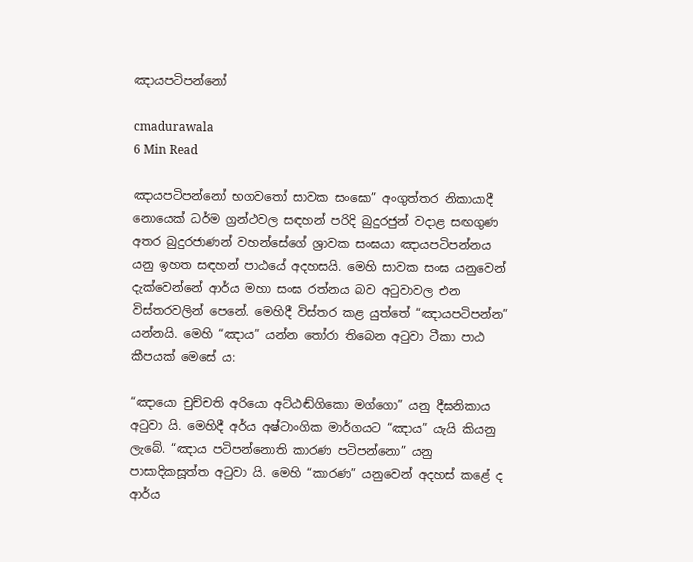ඤායපටිපන්නෝ

cmadurawala
6 Min Read

ඤායපටිපන්නෝ භගවතෝ සාවක සංඝො” අංගුත්තර නිකායාදී නොයෙක් ධර්ම ග්‍රන්ථවල සඳහන් පරිදි බුදුරජුන් වදාළ සඟගුණ අතර බුදුරජාණන් වහන්සේගේ ශ්‍රාවක සංඝයා ඤායපටිපන්නය යනු ඉහත සඳහන් පාඨයේ අදහසයි. මෙහි සාවක සංඝ යනුවෙන් දැක්වෙන්නේ ආර්ය මහා සංඝ රත්නය බව අටුවාවල එන විස්තරවලින් පෙනේ. මෙහිදී විස්තර කළ යුත්තේ “ඤායපටිපන්න” යන්නයි. මෙහි “ඤාය” යන්න තෝරා තිබෙන අටුවා ටීකා පාඨ කීපයක් මෙසේ ය:

“ඤායො චුච්චති අරියො අට්ඨඬ්ගිකො මග්ගො” යනු දීඝනිකාය අටුවා යි. මෙහිදී අර්ය අෂ්ටාංගික මාර්ගයට “ඤාය” යැයි කියනු ලැබේ. “ඤාය පටිපන්නොති කාරණ පටිපන්නො” යනු පාසාදිකසූත්ත අටුවා යි. මෙහි “කාරණ” යනුවෙන් අදහස් කළේ ද ආර්ය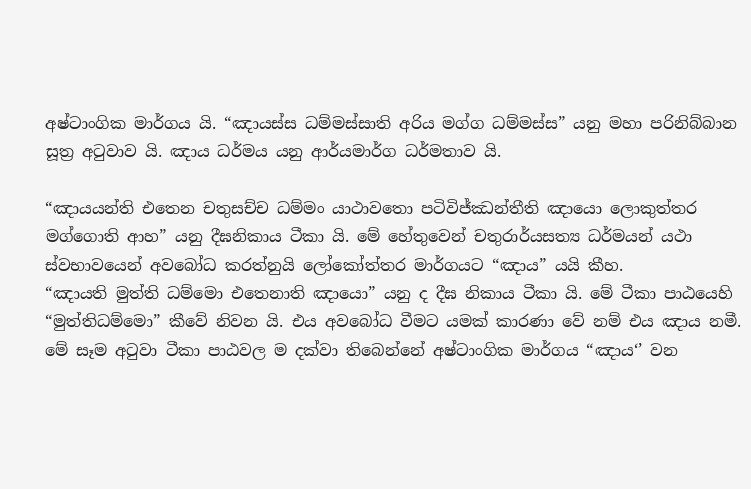අෂ්ටාංගික මාර්ගය යි. “ඤායස්ස ධම්මස්සාති අරිය මග්ග ධම්මස්ස” යනු මහා පරිනිබ්බාන සූත්‍ර අටුවාව යි. ඤාය ධර්මය යනු ආර්යමාර්ග ධර්මතාව යි.

“ඤායයන්ති එතෙන චතුසච්ච ධම්මං යාථාවතො පටිවිජ්ඣන්තීති ඤායො ලොකුත්තර මග්ගොති ආහ” යනු දීඝනිකාය ටීකා යි. මේ හේතුවෙන් චතුරාර්යසත්‍ය ධර්මයන් යථා ස්වභාවයෙන් අවබෝධ කරත්නුයි ලෝකෝත්තර මාර්ගයට “ඤාය” යයි කීහ.
“ඤායති මුත්ති ධම්මො එතෙනාති ඤායො” යනු ද දීඝ නිකාය ටීකා යි. මේ ටීකා පාඨයෙහි “මුත්තිධම්මො” කීවේ නිවන යි. එය අවබෝධ වීමට යමක් කාරණා වේ නම් එය ඤාය නමී. මේ සෑම අටුවා ටීකා පාඨවල ම දක්වා තිබෙන්නේ අෂ්ටාංගික මාර්ගය “ඤාය‘’ වන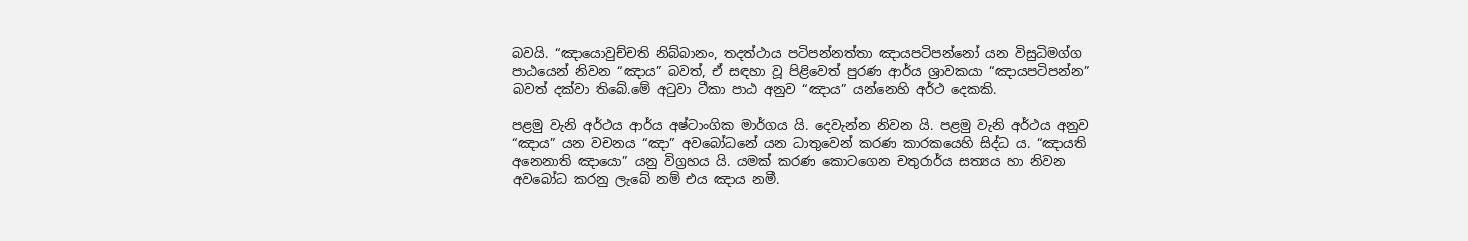බවයි. “ඤායොවුච්චති නිබ්බානං, තදත්ථාය පටිපන්නත්තා ඤායපටිපන්නෝ යන විසුධිමග්ග පාඨයෙන් නිවන “ඤාය” බවත්, ඒ සඳහා වූ පිළිවෙත් පුරණ ආර්ය ශ්‍රාවකයා “ඤායපටිපන්න” බවත් දක්වා තිබේ.මේ අටුවා ටීකා පාඨ අනුව “ඤාය” යන්නෙහි අර්ථ දෙකකි.

පළමු වැනි අර්ථය ආර්ය අෂ්ටාංගික මාර්ගය යි. දෙවැන්න නිවන යි. පළමු වැනි අර්ථය අනුව “ඤාය” යන වචනය “ඤා” අවබෝධනේ යන ධාතුවෙන් කරණ කාරකයෙහි සිද්ධ ය. “ඤායති අනෙනාති ඤායො” යනු විග්‍රහය යි. යමක් කරණ කොටගෙන චතුරාර්ය සත්‍යය හා නිවන අවබෝධ කරනු ලැබේ නම් එය ඤාය නමී.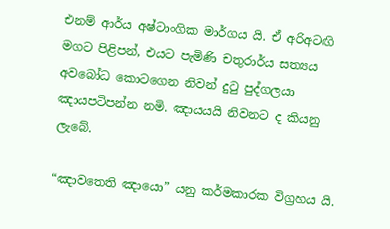එනම් ආර්ය අෂ්ටාංගික මාර්ගය යි. ඒ අරිඅටඟි මගට පිළිපන්, එයට පැමිණි චතුරාර්ය සත්‍යය අවබෝධ කොටගෙන නිවන් දුටු පුද්ගලයා ඤායපටිපන්න නමි. ඤායයයි නිවනට ද කියනු ලැබේ.

“ඤාවතෙති ඤායො” යනු කර්මකාරක විග්‍රහය යි.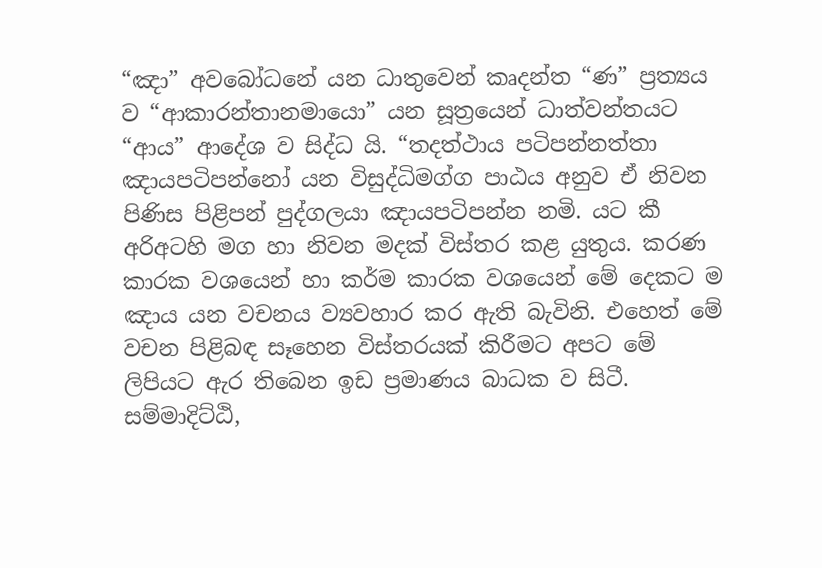“ඤා” අවබෝධනේ යන ධාතුවෙන් කෘදන්ත “ණ” ප්‍රත්‍යය ව “ආකාරන්තානමායො” යන සූත්‍රයෙන් ධාත්වන්තයට “ආය” ආදේශ ව සිද්ධ යි. “තදත්ථාය පටිපන්නත්තා ඤායපටිපන්නෝ යන විසුද්ධිමග්ග පාඨය අනුව ඒ නිවන පිණිස පිළිපන් පුද්ගලයා ඤායපටිපන්න නමි. යට කී අරිඅටහි මග හා නිවන මදක් විස්තර කළ යුතුය. කරණ කාරක වශයෙන් හා කර්ම කාරක වශයෙන් මේ දෙකට ම ඤාය යන වචනය ව්‍යවහාර කර ඇති බැවිනි. එහෙත් මේ වචන පිළිබඳ සෑහෙන විස්තරයක් කිරීමට අපට මේ ලිපියට ඇර තිබෙන ඉඩ ප්‍රමාණය බාධක ව සිටී. සම්මාදිට්ඨි,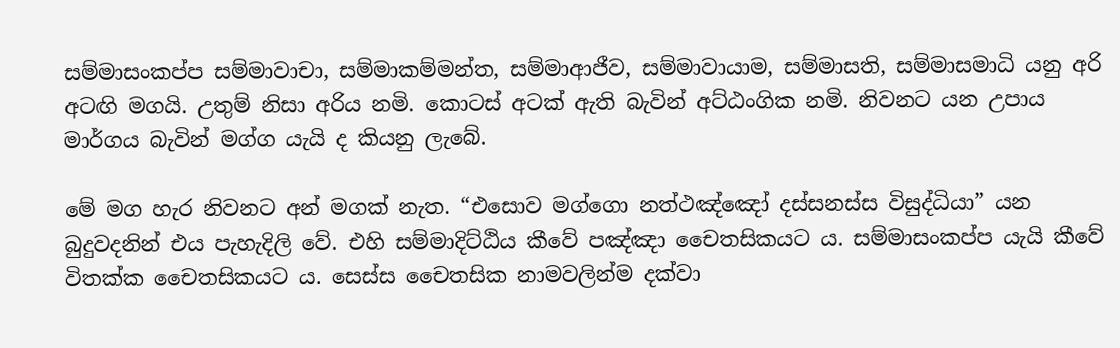සම්මාසංකප්ප සම්මාවාචා, සම්මාකම්මන්ත, සම්මාආජීව, සම්මාවායාම, සම්මාසති, සම්මාසමාධි යනු අරි අටඟි මගයි. උතුම් නිසා අරිය නමි. කොටස් අටක් ඇති බැවින් අට්ඨංගික නමි. නිවනට යන උපාය මාර්ගය බැවින් මග්ග යැයි ද කියනු ලැබේ.

මේ මග හැර නිවනට අන් මගක් නැත. “එසොව මග්ගො නත්ථඤ්ඤෝ දස්සනස්ස විසුද්ධියා” යන බුදුවදනින් එය පැහැදිලි වේ. එහි සම්මාදිට්ඨිය කීවේ පඤ්ඤා චෛතසිකයට ය. සම්මාසංකප්ප යැයි කීවේ විතක්ක චෛතසිකයට ය. සෙස්ස චෛතසික නාමවලින්ම දක්වා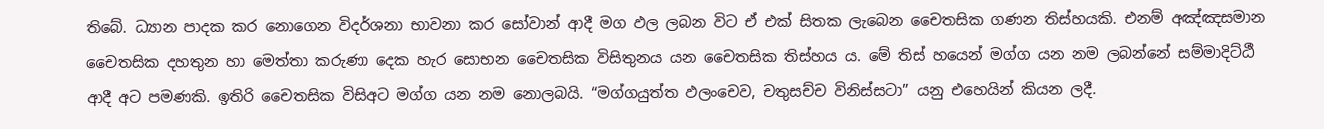තිබේ. ධ්‍යාන පාදක කර නොගෙන විදර්ශනා භාවනා කර සෝවාන් ආදී මග ඵල ලබන විට ඒ එක් සිතක ලැබෙන චෛතසික ගණන තිස්හයකි. එනම් අඤ්ඤසමාන චෛතසික දහතුන හා මෙත්තා කරුණා දෙක හැර සොභන චෛතසික විසිතුනය යන චෛතසික තිස්හය ය. මේ තිස් හයෙන් මග්ග යන නම ලබන්නේ සම්මාදිට්ඨී ආදී අට පමණකි. ඉතිරි චෛතසික විසිඅට මග්ග යන නම නොලබයි. “මග්ගයුත්ත ඵලංචෙව, චතුසච්ච විනිස්සටා” යනු එහෙයින් කියන ලදී.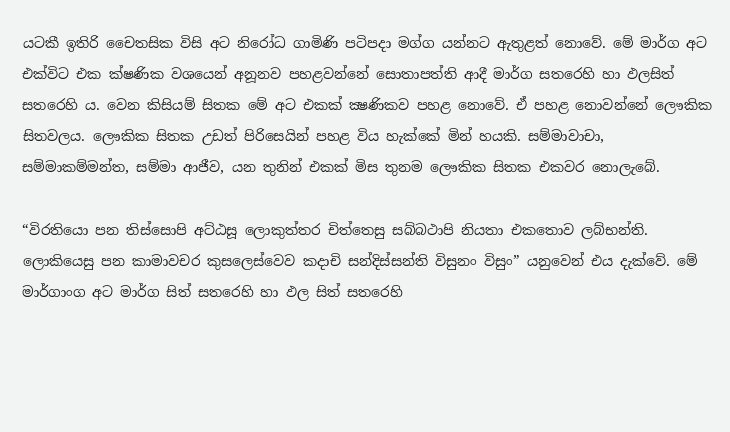යටකී ඉතිරි චෛතසික විසි අට නිරෝධ ගාමිණි පටිපදා මග්ග යන්නට ඇතුළත් නොවේ. මේ මාර්ග අට එක්විට එක ක්ෂණික වශයෙන් අනූනව පහළවන්නේ සොතාපත්ති ආදී මාර්ග සතරෙහි හා ඵලසිත් සතරෙහි ය. වෙන කිසියම් සිතක මේ අට එකක් ක්‍ෂණිකව පහළ නොවේ. ඒ පහළ නොවන්නේ ලෞකික සිතවලය. ලෞකික සිතක උඩත් පිරිසෙයින් පහළ විය හැක්කේ මින් හයකි. සම්මාවාචා, සම්මාකම්මන්ත, සම්මා ආජීව, යන තුනින් එකක් මිස තුනම ලෞකික සිතක එකවර නොලැබේ.

“විරතියො පන තිස්සොපි අට්ඨසූ ලොකුත්තර චිත්තෙසු සබ්බථාපි නියතා එකතොව ලබ්භන්ති. ලොකියෙසු පන කාමාවචර කුසලෙස්වෙව කදාචි සන්දිස්සන්ති විසුනං විසුං” යනුවෙන් එය දැක්වේ. මේ මාර්ගාංග අට මාර්ග සිත් සතරෙහි හා ඵල සිත් සතරෙහි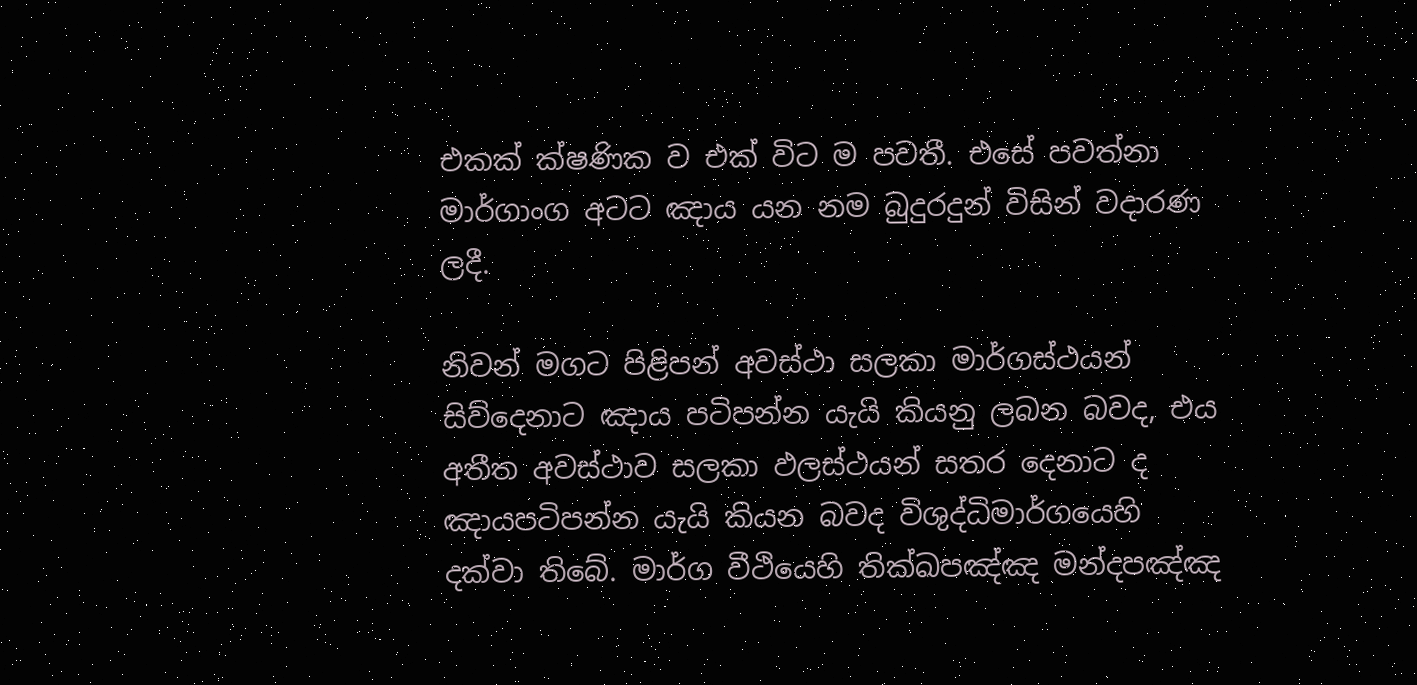එකක් ක්ෂණික ව එක් විට ම පවතී. එසේ පවත්නා මාර්ගාංග අටට ඤාය යන නම බුදුරදුන් විසින් වදාරණ ලදී.

නිවන් මගට පිළිපන් අවස්ථා සලකා මාර්ගස්ථයන් සිව්දෙනාට ඤාය පටිපන්න යැයි කියනු ලබන බවද, එය අතීත අවස්ථාව සලකා ඵලස්ථයන් සතර දෙනාට ද ඤායපටිපන්න යැයි කියන බවද විශුද්ධිමාර්ගයෙහි දක්වා තිබේ. මාර්ග වීථියෙහි තික්ඛපඤ්ඤ මන්දපඤ්ඤ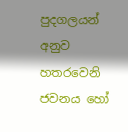පුදගලයන් අනුව හතරවෙනි ජවනය හෝ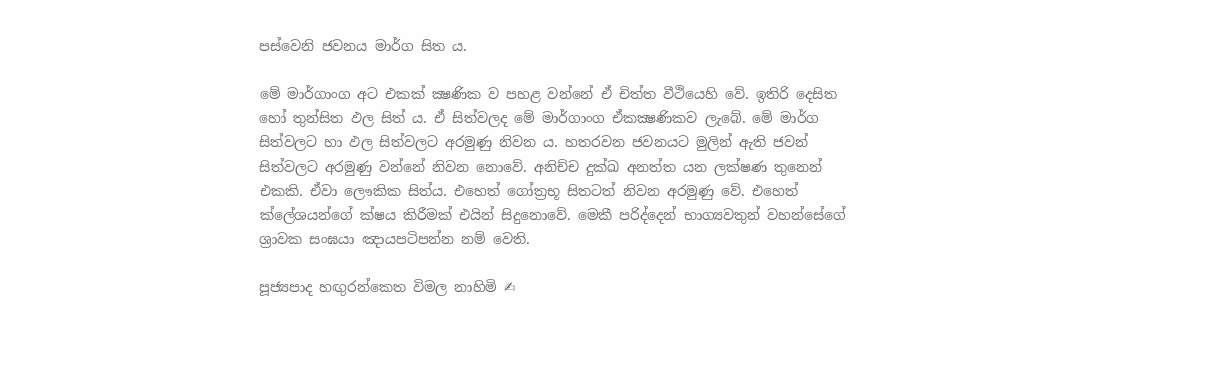පස්වෙනි ජවනය මාර්ග සිත ය.

මේ මාර්ගාංග අට එකක් ක්‍ෂණික ව පහළ වන්නේ ඒ චිත්ත වීථියෙහි වේ. ඉතිරි දෙසිත හෝ තුන්සිත ඵල සිත් ය. ඒ සිත්වලද මේ මාර්ගාංග ඒකක්‍ෂණිකව ලැබේ. මේ මාර්ග සිත්වලට හා ඵල සිත්වලට අරමුණු නිවන ය. හතරවන ජවනයට මුලින් ඇති ජවන් සිත්වලට අරමුණු වන්නේ නිවන නොවේ. අනිච්ච දුක්ඛ අනත්ත යන ලක්ෂණ තුනෙන් එකකි. ඒවා ලෞකික සිත්ය. එහෙත් ගෝත්‍රභූ සිතටත් නිවන අරමුණු වේ. එහෙත් ක්ලේශයන්ගේ ක්ෂය කිරීමක් එයින් සිදුනොවේ. මෙකී පරිද්දෙන් භාග්‍යවතුන් වහන්සේගේ ශ්‍රාවක සංඝයා ඤායපටිපන්න නම් වෙති.

පූජ්‍යපාද හඟුරන්කෙත විමල නාහිමි ✍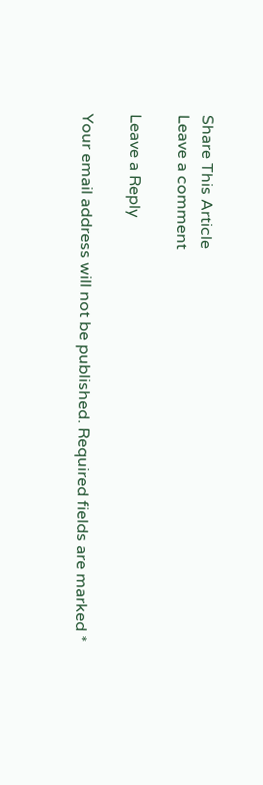Share This Article
Leave a comment

Leave a Reply

Your email address will not be published. Required fields are marked *